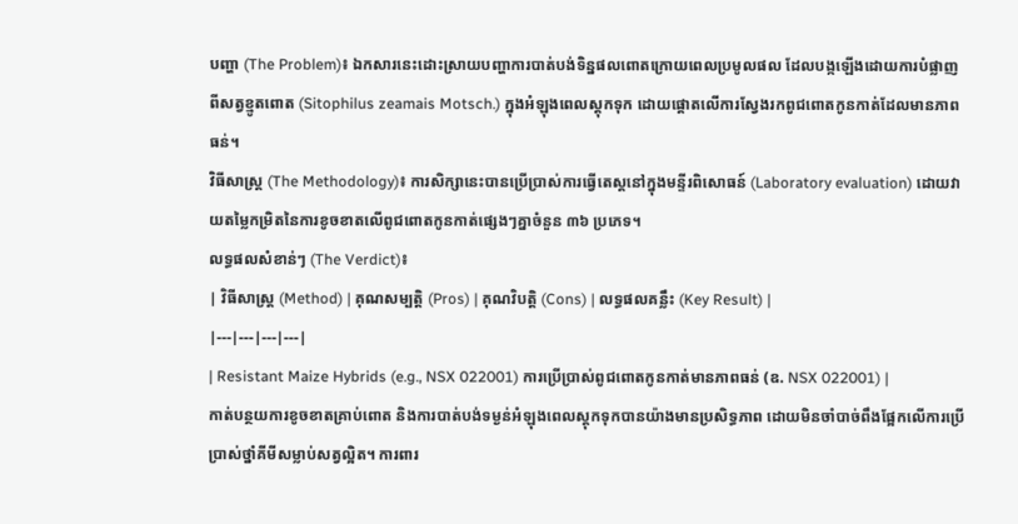បញ្ហា (The Problem)៖ ឯកសារនេះដោះស្រាយបញ្ហាការបាត់បង់ទិន្នផលពោតក្រោយពេលប្រមូលផល ដែលបង្កឡើងដោយការបំផ្លាញពីសត្វខ្មូតពោត (Sitophilus zeamais Motsch.) ក្នុងអំឡុងពេលស្តុកទុក ដោយផ្តោតលើការស្វែងរកពូជពោតកូនកាត់ដែលមានភាពធន់។
វិធីសាស្ត្រ (The Methodology)៖ ការសិក្សានេះបានប្រើប្រាស់ការធ្វើតេស្តនៅក្នុងមន្ទីរពិសោធន៍ (Laboratory evaluation) ដោយវាយតម្លៃកម្រិតនៃការខូចខាតលើពូជពោតកូនកាត់ផ្សេងៗគ្នាចំនួន ៣៦ ប្រភេទ។
លទ្ធផលសំខាន់ៗ (The Verdict)៖
| វិធីសាស្ត្រ (Method) | គុណសម្បត្តិ (Pros) | គុណវិបត្តិ (Cons) | លទ្ធផលគន្លឹះ (Key Result) |
|---|---|---|---|
| Resistant Maize Hybrids (e.g., NSX 022001) ការប្រើប្រាស់ពូជពោតកូនកាត់មានភាពធន់ (ឧ. NSX 022001) |
កាត់បន្ថយការខូចខាតគ្រាប់ពោត និងការបាត់បង់ទម្ងន់អំឡុងពេលស្តុកទុកបានយ៉ាងមានប្រសិទ្ធភាព ដោយមិនចាំបាច់ពឹងផ្អែកលើការប្រើប្រាស់ថ្នាំគីមីសម្លាប់សត្វល្អិត។ ការពារ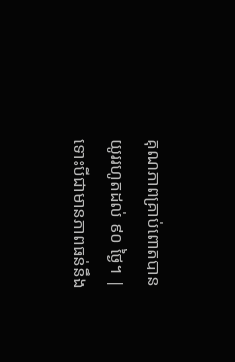គុណភាពគ្រាប់ពោតបានយូររហូតដល់ ៩០ ថ្ងៃ។ | ទោះបីជាមានភាពធន់នឹង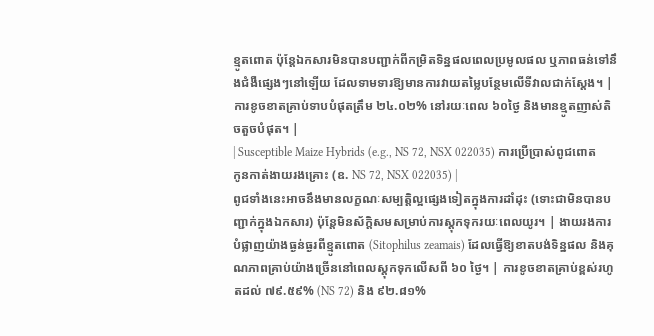ខ្មូតពោត ប៉ុន្តែឯកសារមិនបានបញ្ជាក់ពីកម្រិតទិន្នផលពេលប្រមូលផល ឬភាពធន់ទៅនឹងជំងឺផ្សេងៗនៅឡើយ ដែលទាមទារឱ្យមានការវាយតម្លៃបន្ថែមលើទីវាលជាក់ស្តែង។ | ការខូចខាតគ្រាប់ទាបបំផុតត្រឹម ២៤.០២% នៅរយៈពេល ៦០ថ្ងៃ និងមានខ្មូតញាស់តិចតួចបំផុត។ |
| Susceptible Maize Hybrids (e.g., NS 72, NSX 022035) ការប្រើប្រាស់ពូជពោតកូនកាត់ងាយរងគ្រោះ (ឧ. NS 72, NSX 022035) |
ពូជទាំងនេះអាចនឹងមានលក្ខណៈសម្បត្តិល្អផ្សេងទៀតក្នុងការដាំដុះ (ទោះជាមិនបានបញ្ជាក់ក្នុងឯកសារ) ប៉ុន្តែមិនស័ក្តិសមសម្រាប់ការស្តុកទុករយៈពេលយូរ។ | ងាយរងការបំផ្លាញយ៉ាងធ្ងន់ធ្ងរពីខ្មូតពោត (Sitophilus zeamais) ដែលធ្វើឱ្យខាតបង់ទិន្នផល និងគុណភាពគ្រាប់យ៉ាងច្រើននៅពេលស្តុកទុកលើសពី ៦០ ថ្ងៃ។ | ការខូចខាតគ្រាប់ខ្ពស់រហូតដល់ ៧៩.៥៩% (NS 72) និង ៩២.៨១%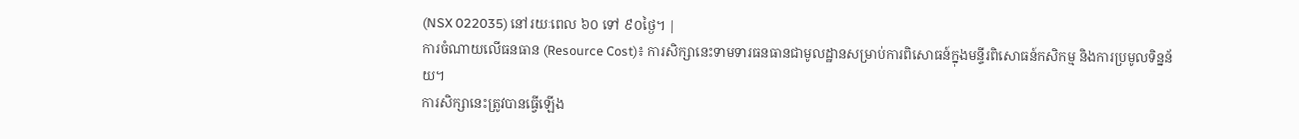(NSX 022035) នៅរយៈពេល ៦០ ទៅ ៩០ថ្ងៃ។ |
ការចំណាយលើធនធាន (Resource Cost)៖ ការសិក្សានេះទាមទារធនធានជាមូលដ្ឋានសម្រាប់ការពិសោធន៍ក្នុងមន្ទីរពិសោធន៍កសិកម្ម និងការប្រមូលទិន្នន័យ។
ការសិក្សានេះត្រូវបានធ្វើឡើង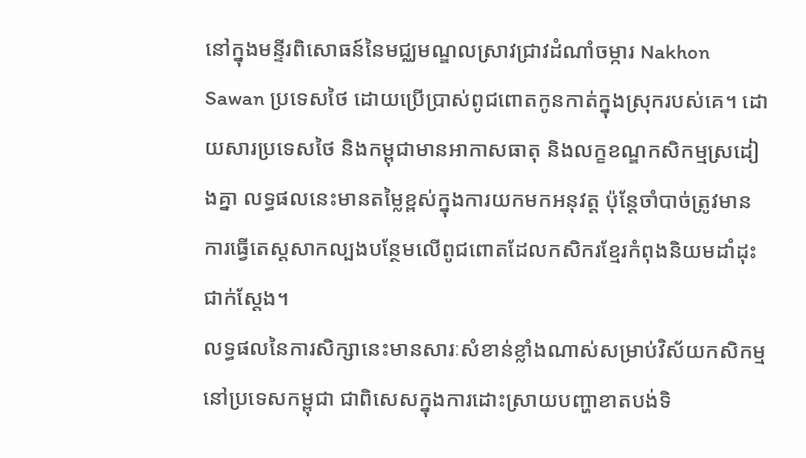នៅក្នុងមន្ទីរពិសោធន៍នៃមជ្ឈមណ្ឌលស្រាវជ្រាវដំណាំចម្ការ Nakhon Sawan ប្រទេសថៃ ដោយប្រើប្រាស់ពូជពោតកូនកាត់ក្នុងស្រុករបស់គេ។ ដោយសារប្រទេសថៃ និងកម្ពុជាមានអាកាសធាតុ និងលក្ខខណ្ឌកសិកម្មស្រដៀងគ្នា លទ្ធផលនេះមានតម្លៃខ្ពស់ក្នុងការយកមកអនុវត្ត ប៉ុន្តែចាំបាច់ត្រូវមានការធ្វើតេស្តសាកល្បងបន្ថែមលើពូជពោតដែលកសិករខ្មែរកំពុងនិយមដាំដុះជាក់ស្តែង។
លទ្ធផលនៃការសិក្សានេះមានសារៈសំខាន់ខ្លាំងណាស់សម្រាប់វិស័យកសិកម្មនៅប្រទេសកម្ពុជា ជាពិសេសក្នុងការដោះស្រាយបញ្ហាខាតបង់ទិ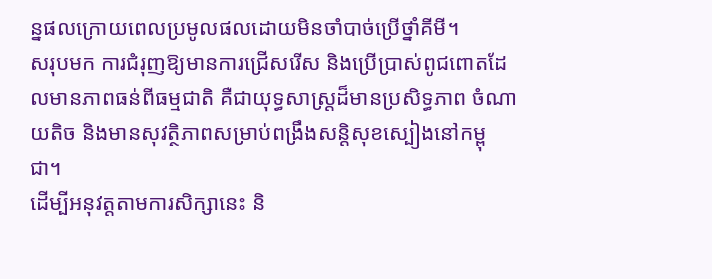ន្នផលក្រោយពេលប្រមូលផលដោយមិនចាំបាច់ប្រើថ្នាំគីមី។
សរុបមក ការជំរុញឱ្យមានការជ្រើសរើស និងប្រើប្រាស់ពូជពោតដែលមានភាពធន់ពីធម្មជាតិ គឺជាយុទ្ធសាស្ត្រដ៏មានប្រសិទ្ធភាព ចំណាយតិច និងមានសុវត្ថិភាពសម្រាប់ពង្រឹងសន្តិសុខស្បៀងនៅកម្ពុជា។
ដើម្បីអនុវត្តតាមការសិក្សានេះ និ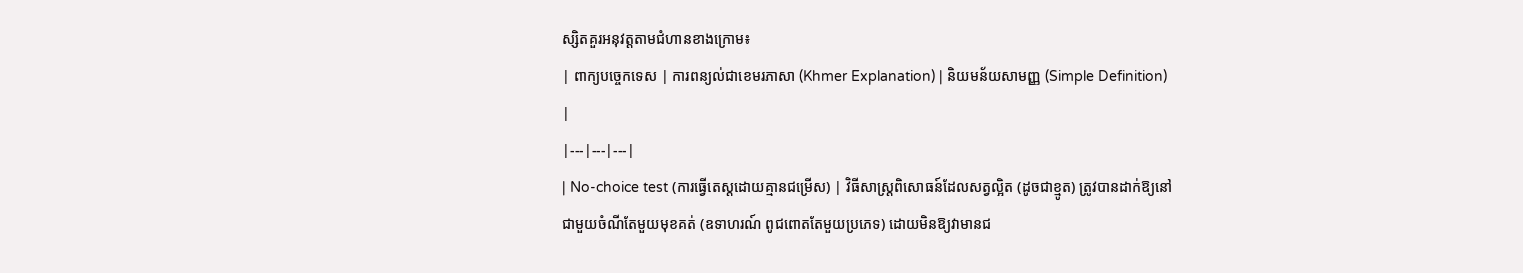ស្សិតគួរអនុវត្តតាមជំហានខាងក្រោម៖
| ពាក្យបច្ចេកទេស | ការពន្យល់ជាខេមរភាសា (Khmer Explanation) | និយមន័យសាមញ្ញ (Simple Definition) |
|---|---|---|
| No-choice test (ការធ្វើតេស្តដោយគ្មានជម្រើស) | វិធីសាស្ត្រពិសោធន៍ដែលសត្វល្អិត (ដូចជាខ្មូត) ត្រូវបានដាក់ឱ្យនៅជាមួយចំណីតែមួយមុខគត់ (ឧទាហរណ៍ ពូជពោតតែមួយប្រភេទ) ដោយមិនឱ្យវាមានជ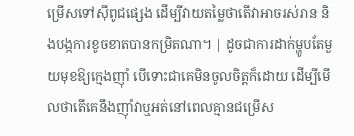ម្រើសទៅស៊ីពូជផ្សេង ដើម្បីវាយតម្លៃថាតើវាអាចរស់រាន និងបង្កការខូចខាតបានកម្រិតណា។ | ដូចជាការដាក់ម្ហូបតែមួយមុខឱ្យក្មេងញ៉ាំ បើទោះជាគេមិនចូលចិត្តក៏ដោយ ដើម្បីមើលថាតើគេនឹងញ៉ាំវាឬអត់នៅពេលគ្មានជម្រើស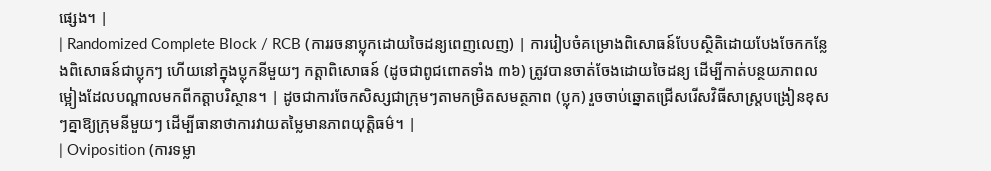ផ្សេង។ |
| Randomized Complete Block / RCB (ការរចនាប្លុកដោយចៃដន្យពេញលេញ) | ការរៀបចំគម្រោងពិសោធន៍បែបស្ថិតិដោយបែងចែកកន្លែងពិសោធន៍ជាប្លុកៗ ហើយនៅក្នុងប្លុកនីមួយៗ កត្តាពិសោធន៍ (ដូចជាពូជពោតទាំង ៣៦) ត្រូវបានចាត់ចែងដោយចៃដន្យ ដើម្បីកាត់បន្ថយភាពលម្អៀងដែលបណ្តាលមកពីកត្តាបរិស្ថាន។ | ដូចជាការចែកសិស្សជាក្រុមៗតាមកម្រិតសមត្ថភាព (ប្លុក) រួចចាប់ឆ្នោតជ្រើសរើសវិធីសាស្ត្របង្រៀនខុសៗគ្នាឱ្យក្រុមនីមួយៗ ដើម្បីធានាថាការវាយតម្លៃមានភាពយុត្តិធម៌។ |
| Oviposition (ការទម្លា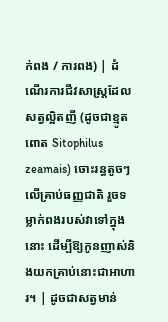ក់ពង / ការពង) | ដំណើរការជីវសាស្ត្រដែលសត្វល្អិតញី (ដូចជាខ្មូតពោត Sitophilus zeamais) ចោះរន្ធតូចៗលើគ្រាប់ធញ្ញជាតិ រួចទម្លាក់ពងរបស់វាទៅក្នុងនោះ ដើម្បីឱ្យកូនញាស់និងយកគ្រាប់នោះជាអាហារ។ | ដូចជាសត្វមាន់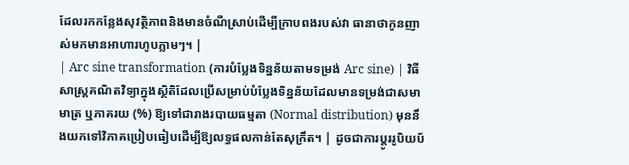ដែលរកកន្លែងសុវត្ថិភាពនិងមានចំណីស្រាប់ដើម្បីក្រាបពងរបស់វា ធានាថាកូនញាស់មកមានអាហារហូបភ្លាមៗ។ |
| Arc sine transformation (ការបំប្លែងទិន្នន័យតាមទម្រង់ Arc sine) | វិធីសាស្ត្រគណិតវិទ្យាក្នុងស្ថិតិដែលប្រើសម្រាប់បំប្លែងទិន្នន័យដែលមានទម្រង់ជាសមាមាត្រ ឬភាគរយ (%) ឱ្យទៅជារាងរបាយធម្មតា (Normal distribution) មុននឹងយកទៅវិភាគប្រៀបធៀបដើម្បីឱ្យលទ្ធផលកាន់តែសុក្រឹត។ | ដូចជាការប្តូររូបិយប័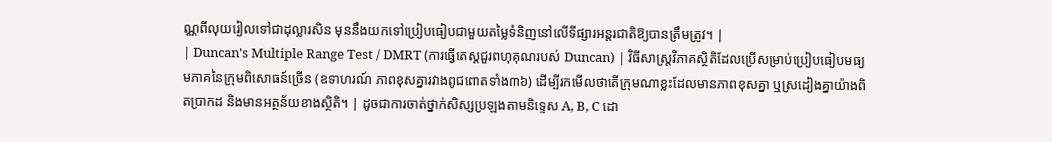ណ្ណពីលុយរៀលទៅជាដុល្លារសិន មុននឹងយកទៅប្រៀបធៀបជាមួយតម្លៃទំនិញនៅលើទីផ្សារអន្តរជាតិឱ្យបានត្រឹមត្រូវ។ |
| Duncan's Multiple Range Test / DMRT (ការធ្វើតេស្តជួរពហុគុណរបស់ Duncan) | វិធីសាស្ត្រវិភាគស្ថិតិដែលប្រើសម្រាប់ប្រៀបធៀបមធ្យមភាគនៃក្រុមពិសោធន៍ច្រើន (ឧទាហរណ៍ ភាពខុសគ្នារវាងពូជពោតទាំង៣៦) ដើម្បីរកមើលថាតើក្រុមណាខ្លះដែលមានភាពខុសគ្នា ឬស្រដៀងគ្នាយ៉ាងពិតប្រាកដ និងមានអត្ថន័យខាងស្ថិតិ។ | ដូចជាការចាត់ថ្នាក់សិស្សប្រឡងតាមនិទ្ទេស A, B, C ដោ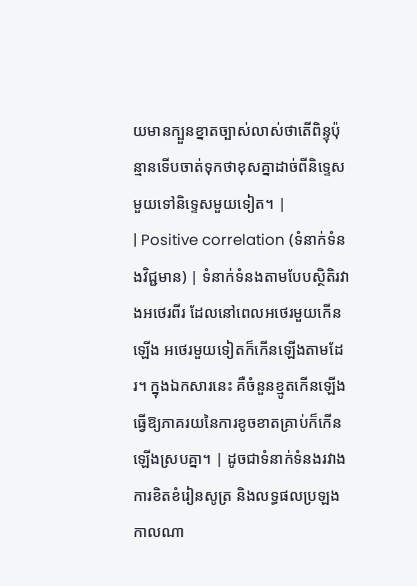យមានក្បួនខ្នាតច្បាស់លាស់ថាតើពិន្ទុប៉ុន្មានទើបចាត់ទុកថាខុសគ្នាដាច់ពីនិទ្ទេសមួយទៅនិទ្ទេសមួយទៀត។ |
| Positive correlation (ទំនាក់ទំនងវិជ្ជមាន) | ទំនាក់ទំនងតាមបែបស្ថិតិរវាងអថេរពីរ ដែលនៅពេលអថេរមួយកើនឡើង អថេរមួយទៀតក៏កើនឡើងតាមដែរ។ ក្នុងឯកសារនេះ គឺចំនួនខ្មូតកើនឡើង ធ្វើឱ្យភាគរយនៃការខូចខាតគ្រាប់ក៏កើនឡើងស្របគ្នា។ | ដូចជាទំនាក់ទំនងរវាងការខិតខំរៀនសូត្រ និងលទ្ធផលប្រឡង កាលណា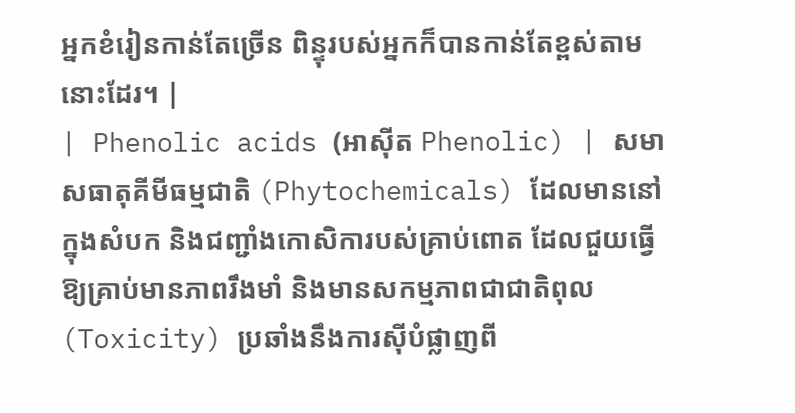អ្នកខំរៀនកាន់តែច្រើន ពិន្ទុរបស់អ្នកក៏បានកាន់តែខ្ពស់តាមនោះដែរ។ |
| Phenolic acids (អាស៊ីត Phenolic) | សមាសធាតុគីមីធម្មជាតិ (Phytochemicals) ដែលមាននៅក្នុងសំបក និងជញ្ជាំងកោសិការបស់គ្រាប់ពោត ដែលជួយធ្វើឱ្យគ្រាប់មានភាពរឹងមាំ និងមានសកម្មភាពជាជាតិពុល (Toxicity) ប្រឆាំងនឹងការស៊ីបំផ្លាញពី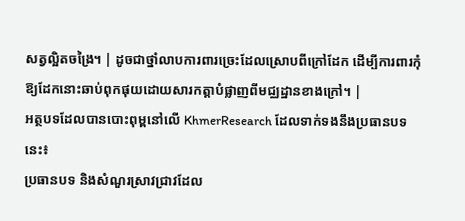សត្វល្អិតចង្រៃ។ | ដូចជាថ្នាំលាបការពារច្រេះដែលស្រោបពីក្រៅដែក ដើម្បីការពារកុំឱ្យដែកនោះឆាប់ពុកផុយដោយសារកត្តាបំផ្លាញពីមជ្ឈដ្ឋានខាងក្រៅ។ |
អត្ថបទដែលបានបោះពុម្ពនៅលើ KhmerResearch ដែលទាក់ទងនឹងប្រធានបទនេះ៖
ប្រធានបទ និងសំណួរស្រាវជ្រាវដែល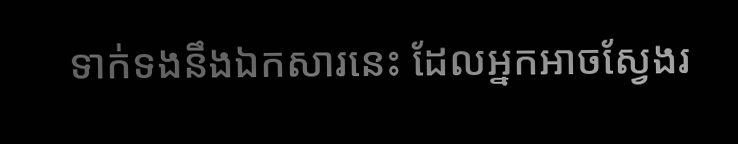ទាក់ទងនឹងឯកសារនេះ ដែលអ្នកអាចស្វែងរ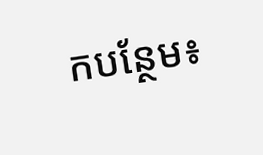កបន្ថែម៖